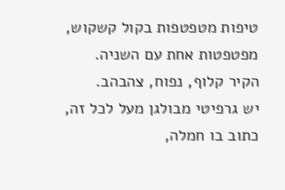טיפות מטפטפות בקול קשקוש, מפטפטות אחת עם השניה.
הקיר קלוף, נפוח, צהבהב.
יש גרפיטי מבולגן מעל לכל זה, כתוב בו חמלה,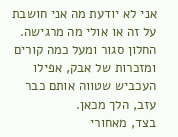אני לא יודעת מה אני חושבת על זה או אולי מה מרגישה.
החלון סגור ומעל כמה קורים ומזכרות של אבק, אפילו העכביש שטווה אותם כבר עזב, הלך מכאן.
בצד, מאחורי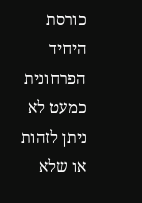כורסת היחיד הפרחונית כמעט לא ניתן לזהות או שלא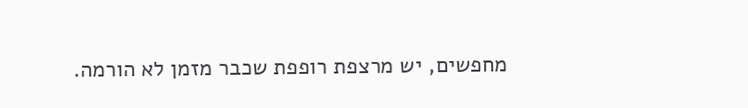מחפשים, יש מרצפת רופפת שכבר מזמן לא הורמה.